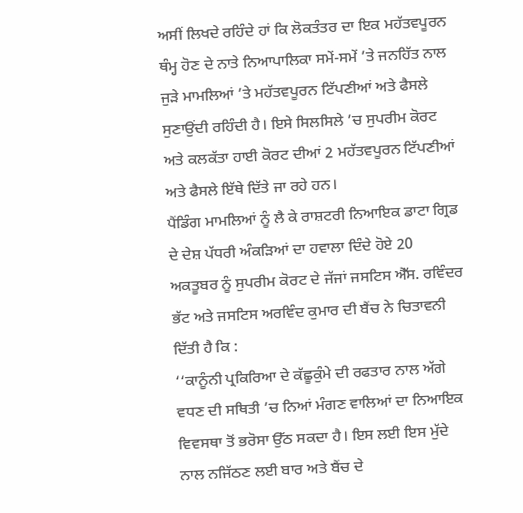ਅਸੀਂ ਲਿਖਦੇ ਰਹਿੰਦੇ ਹਾਂ ਕਿ ਲੋਕਤੰਤਰ ਦਾ ਇਕ ਮਹੱਤਵਪੂਰਨ ਥੰਮ੍ਹ ਹੋਣ ਦੇ ਨਾਤੇ ਨਿਆਪਾਲਿਕਾ ਸਮੇਂ-ਸਮੇਂ ’ਤੇ ਜਨਹਿੱਤ ਨਾਲ ਜੁੜੇ ਮਾਮਲਿਆਂ ’ਤੇ ਮਹੱਤਵਪੂਰਨ ਟਿੱਪਣੀਆਂ ਅਤੇ ਫੈਸਲੇ ਸੁਣਾਉਂਦੀ ਰਹਿੰਦੀ ਹੈ। ਇਸੇ ਸਿਲਸਿਲੇ ’ਚ ਸੁਪਰੀਮ ਕੋਰਟ ਅਤੇ ਕਲਕੱਤਾ ਹਾਈ ਕੋਰਟ ਦੀਆਂ 2 ਮਹੱਤਵਪੂਰਨ ਟਿੱਪਣੀਆਂ ਅਤੇ ਫੈਸਲੇ ਇੱਥੇ ਦਿੱਤੇ ਜਾ ਰਹੇ ਹਨ।
ਪੈਂਡਿੰਗ ਮਾਮਲਿਆਂ ਨੂੰ ਲੈ ਕੇ ਰਾਸ਼ਟਰੀ ਨਿਆਇਕ ਡਾਟਾ ਗ੍ਰਿਡ ਦੇ ਦੇਸ਼ ਪੱਧਰੀ ਅੰਕੜਿਆਂ ਦਾ ਹਵਾਲਾ ਦਿੰਦੇ ਹੋਏ 20 ਅਕਤੂਬਰ ਨੂੰ ਸੁਪਰੀਮ ਕੋਰਟ ਦੇ ਜੱਜਾਂ ਜਸਟਿਸ ਐੱਸ. ਰਵਿੰਦਰ ਭੱਟ ਅਤੇ ਜਸਟਿਸ ਅਰਵਿੰਦ ਕੁਮਾਰ ਦੀ ਬੈਂਚ ਨੇ ਚਿਤਾਵਨੀ ਦਿੱਤੀ ਹੈ ਕਿ :
‘‘ਕਾਨੂੰਨੀ ਪ੍ਰਕਿਰਿਆ ਦੇ ਕੱਛੂਕੁੰਮੇ ਦੀ ਰਫਤਾਰ ਨਾਲ ਅੱਗੇ ਵਧਣ ਦੀ ਸਥਿਤੀ ’ਚ ਨਿਆਂ ਮੰਗਣ ਵਾਲਿਆਂ ਦਾ ਨਿਆਇਕ ਵਿਵਸਥਾ ਤੋਂ ਭਰੋਸਾ ਉੱਠ ਸਕਦਾ ਹੈ। ਇਸ ਲਈ ਇਸ ਮੁੱਦੇ ਨਾਲ ਨਜਿੱਠਣ ਲਈ ਬਾਰ ਅਤੇ ਬੈਂਚ ਦੇ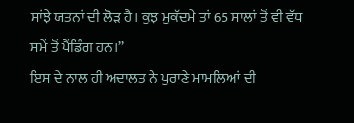ਸਾਂਝੇ ਯਤਨਾਂ ਦੀ ਲੋੜ ਹੈ। ਕੁਝ ਮੁਕੱਦਮੇ ਤਾਂ 65 ਸਾਲਾਂ ਤੋਂ ਵੀ ਵੱਧ ਸਮੇਂ ਤੋਂ ਪੈਂਡਿੰਗ ਹਨ।’’
ਇਸ ਦੇ ਨਾਲ ਹੀ ਅਦਾਲਤ ਨੇ ਪੁਰਾਣੇ ਮਾਮਲਿਆਂ ਦੀ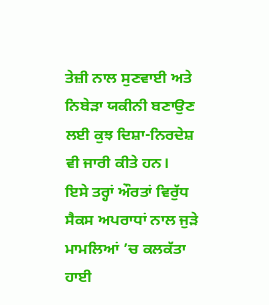ਤੇਜ਼ੀ ਨਾਲ ਸੁਣਵਾਈ ਅਤੇ ਨਿਬੇੜਾ ਯਕੀਨੀ ਬਣਾਉਣ ਲਈ ਕੁਝ ਦਿਸ਼ਾ-ਨਿਰਦੇਸ਼ ਵੀ ਜਾਰੀ ਕੀਤੇ ਹਨ।
ਇਸੇ ਤਰ੍ਹਾਂ ਔਰਤਾਂ ਵਿਰੁੱਧ ਸੈਕਸ ਅਪਰਾਧਾਂ ਨਾਲ ਜੁੜੇ ਮਾਮਲਿਆਂ ’ਚ ਕਲਕੱਤਾ ਹਾਈ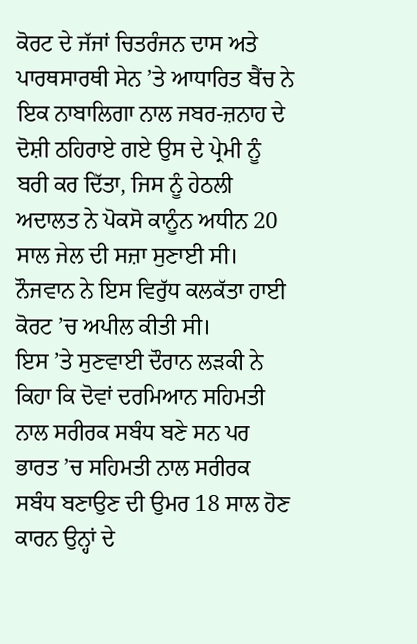ਕੋਰਟ ਦੇ ਜੱਜਾਂ ਚਿਤਰੰਜਨ ਦਾਸ ਅਤੇ ਪਾਰਥਸਾਰਥੀ ਸੇਨ ’ਤੇ ਆਧਾਰਿਤ ਬੈਂਚ ਨੇ ਇਕ ਨਾਬਾਲਿਗਾ ਨਾਲ ਜਬਰ-ਜ਼ਨਾਹ ਦੇ ਦੋਸ਼ੀ ਠਹਿਰਾਏ ਗਏ ਉਸ ਦੇ ਪ੍ਰੇਮੀ ਨੂੰ ਬਰੀ ਕਰ ਦਿੱਤਾ, ਜਿਸ ਨੂੰ ਹੇਠਲੀ ਅਦਾਲਤ ਨੇ ਪੋਕਸੋ ਕਾਨੂੰਨ ਅਧੀਨ 20 ਸਾਲ ਜੇਲ ਦੀ ਸਜ਼ਾ ਸੁਣਾਈ ਸੀ। ਨੌਜਵਾਨ ਨੇ ਇਸ ਵਿਰੁੱਧ ਕਲਕੱਤਾ ਹਾਈ ਕੋਰਟ ’ਚ ਅਪੀਲ ਕੀਤੀ ਸੀ।
ਇਸ ’ਤੇ ਸੁਣਵਾਈ ਦੌਰਾਨ ਲੜਕੀ ਨੇ ਕਿਹਾ ਕਿ ਦੋਵਾਂ ਦਰਮਿਆਨ ਸਹਿਮਤੀ ਨਾਲ ਸਰੀਰਕ ਸਬੰਧ ਬਣੇ ਸਨ ਪਰ ਭਾਰਤ ’ਚ ਸਹਿਮਤੀ ਨਾਲ ਸਰੀਰਕ ਸਬੰਧ ਬਣਾਉਣ ਦੀ ਉਮਰ 18 ਸਾਲ ਹੋਣ ਕਾਰਨ ਉਨ੍ਹਾਂ ਦੇ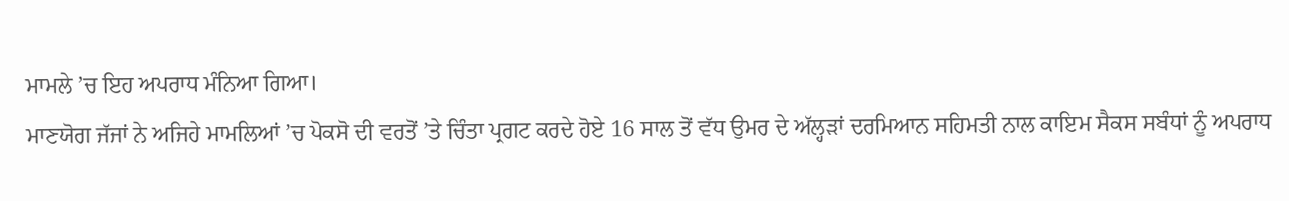ਮਾਮਲੇ ’ਚ ਇਹ ਅਪਰਾਧ ਮੰਨਿਆ ਗਿਆ।
ਮਾਣਯੋਗ ਜੱਜਾਂ ਨੇ ਅਜਿਹੇ ਮਾਮਲਿਆਂ ’ਚ ਪੋਕਸੋ ਦੀ ਵਰਤੋਂ ’ਤੇ ਚਿੰਤਾ ਪ੍ਰਗਟ ਕਰਦੇ ਹੋਏ 16 ਸਾਲ ਤੋਂ ਵੱਧ ਉਮਰ ਦੇ ਅੱਲ੍ਹੜਾਂ ਦਰਮਿਆਨ ਸਹਿਮਤੀ ਨਾਲ ਕਾਇਮ ਸੈਕਸ ਸਬੰਧਾਂ ਨੂੰ ਅਪਰਾਧ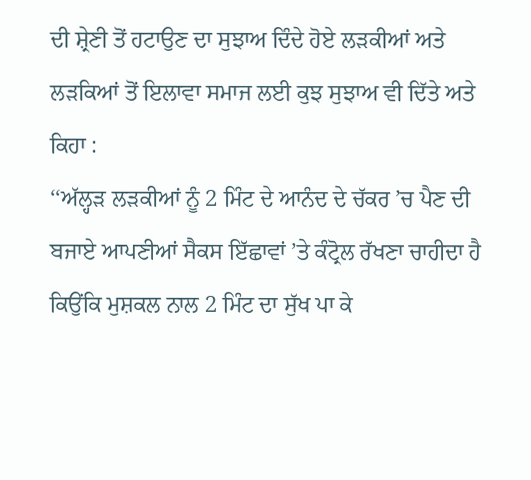ਦੀ ਸ਼੍ਰੇਣੀ ਤੋਂ ਹਟਾਉਣ ਦਾ ਸੁਝਾਅ ਦਿੰਦੇ ਹੋਏ ਲੜਕੀਆਂ ਅਤੇ ਲੜਕਿਆਂ ਤੋਂ ਇਲਾਵਾ ਸਮਾਜ ਲਈ ਕੁਝ ਸੁਝਾਅ ਵੀ ਦਿੱਤੇ ਅਤੇ ਕਿਹਾ :
‘‘ਅੱਲ੍ਹੜ ਲੜਕੀਆਂ ਨੂੰ 2 ਮਿੰਟ ਦੇ ਆਨੰਦ ਦੇ ਚੱਕਰ ’ਚ ਪੈਣ ਦੀ ਬਜਾਏ ਆਪਣੀਆਂ ਸੈਕਸ ਇੱਛਾਵਾਂ ’ਤੇ ਕੰਟ੍ਰੋਲ ਰੱਖਣਾ ਚਾਹੀਦਾ ਹੈ ਕਿਉਂਕਿ ਮੁਸ਼ਕਲ ਨਾਲ 2 ਮਿੰਟ ਦਾ ਸੁੱਖ ਪਾ ਕੇ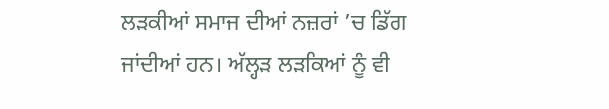ਲੜਕੀਆਂ ਸਮਾਜ ਦੀਆਂ ਨਜ਼ਰਾਂ ’ਚ ਡਿੱਗ ਜਾਂਦੀਆਂ ਹਨ। ਅੱਲ੍ਹੜ ਲੜਕਿਆਂ ਨੂੰ ਵੀ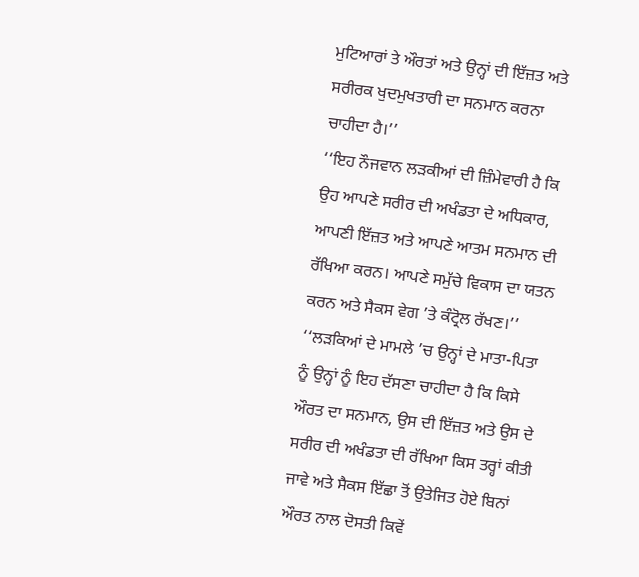ਮੁਟਿਆਰਾਂ ਤੇ ਔਰਤਾਂ ਅਤੇ ਉਨ੍ਹਾਂ ਦੀ ਇੱਜ਼ਤ ਅਤੇ ਸਰੀਰਕ ਖੁਦਮੁਖਤਾਰੀ ਦਾ ਸਨਮਾਨ ਕਰਨਾ ਚਾਹੀਦਾ ਹੈ।’’
‘‘ਇਹ ਨੌਜਵਾਨ ਲੜਕੀਆਂ ਦੀ ਜ਼ਿੰਮੇਵਾਰੀ ਹੈ ਕਿ ਉਹ ਆਪਣੇ ਸਰੀਰ ਦੀ ਅਖੰਡਤਾ ਦੇ ਅਧਿਕਾਰ, ਆਪਣੀ ਇੱਜ਼ਤ ਅਤੇ ਆਪਣੇ ਆਤਮ ਸਨਮਾਨ ਦੀ ਰੱਖਿਆ ਕਰਨ। ਆਪਣੇ ਸਮੁੱਚੇ ਵਿਕਾਸ ਦਾ ਯਤਨ ਕਰਨ ਅਤੇ ਸੈਕਸ ਵੇਗ ’ਤੇ ਕੰਟ੍ਰੋਲ ਰੱਖਣ।’’
‘‘ਲੜਕਿਆਂ ਦੇ ਮਾਮਲੇ ’ਚ ਉਨ੍ਹਾਂ ਦੇ ਮਾਤਾ-ਪਿਤਾ ਨੂੰ ਉਨ੍ਹਾਂ ਨੂੰ ਇਹ ਦੱਸਣਾ ਚਾਹੀਦਾ ਹੈ ਕਿ ਕਿਸੇ ਔਰਤ ਦਾ ਸਨਮਾਨ, ਉਸ ਦੀ ਇੱਜ਼ਤ ਅਤੇ ਉਸ ਦੇ ਸਰੀਰ ਦੀ ਅਖੰਡਤਾ ਦੀ ਰੱਖਿਆ ਕਿਸ ਤਰ੍ਹਾਂ ਕੀਤੀ ਜਾਵੇ ਅਤੇ ਸੈਕਸ ਇੱਛਾ ਤੋਂ ਉਤੇਜਿਤ ਹੋਏ ਬਿਨਾਂ ਔਰਤ ਨਾਲ ਦੋਸਤੀ ਕਿਵੇਂ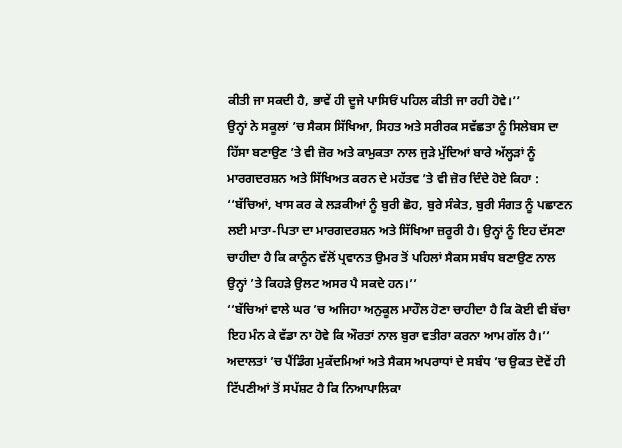ਕੀਤੀ ਜਾ ਸਕਦੀ ਹੈ, ਭਾਵੇਂ ਹੀ ਦੂਜੇ ਪਾਸਿਓਂ ਪਹਿਲ ਕੀਤੀ ਜਾ ਰਹੀ ਹੋਵੇ।’’
ਉਨ੍ਹਾਂ ਨੇ ਸਕੂਲਾਂ ’ਚ ਸੈਕਸ ਸਿੱਖਿਆ, ਸਿਹਤ ਅਤੇ ਸਰੀਰਕ ਸਵੱਛਤਾ ਨੂੰ ਸਿਲੇਬਸ ਦਾ ਹਿੱਸਾ ਬਣਾਉਣ ’ਤੇ ਵੀ ਜ਼ੋਰ ਅਤੇ ਕਾਮੁਕਤਾ ਨਾਲ ਜੁੜੇ ਮੁੱਦਿਆਂ ਬਾਰੇ ਅੱਲ੍ਹੜਾਂ ਨੂੰ ਮਾਰਗਦਰਸ਼ਨ ਅਤੇ ਸਿੱਖਿਅਤ ਕਰਨ ਦੇ ਮਹੱਤਵ ’ਤੇ ਵੀ ਜ਼ੋਰ ਦਿੰਦੇ ਹੋਏ ਕਿਹਾ :
‘‘ਬੱਚਿਆਂ, ਖਾਸ ਕਰ ਕੇ ਲੜਕੀਆਂ ਨੂੰ ਬੁਰੀ ਛੋਹ, ਬੁਰੇ ਸੰਕੇਤ, ਬੁਰੀ ਸੰਗਤ ਨੂੰ ਪਛਾਣਨ ਲਈ ਮਾਤਾ-ਪਿਤਾ ਦਾ ਮਾਰਗਦਰਸ਼ਨ ਅਤੇ ਸਿੱਖਿਆ ਜ਼ਰੂਰੀ ਹੈ। ਉਨ੍ਹਾਂ ਨੂੰ ਇਹ ਦੱਸਣਾ ਚਾਹੀਦਾ ਹੈ ਕਿ ਕਾਨੂੰਨ ਵੱਲੋਂ ਪ੍ਰਵਾਨਤ ਉਮਰ ਤੋਂ ਪਹਿਲਾਂ ਸੈਕਸ ਸਬੰਧ ਬਣਾਉਣ ਨਾਲ ਉਨ੍ਹਾਂ ’ਤੇ ਕਿਹੜੇ ਉਲਟ ਅਸਰ ਪੈ ਸਕਦੇ ਹਨ।’’
‘‘ਬੱਚਿਆਂ ਵਾਲੇ ਘਰ ’ਚ ਅਜਿਹਾ ਅਨੁਕੂਲ ਮਾਹੌਲ ਹੋਣਾ ਚਾਹੀਦਾ ਹੈ ਕਿ ਕੋਈ ਵੀ ਬੱਚਾ ਇਹ ਮੰਨ ਕੇ ਵੱਡਾ ਨਾ ਹੋਵੇ ਕਿ ਔਰਤਾਂ ਨਾਲ ਬੁਰਾ ਵਤੀਰਾ ਕਰਨਾ ਆਮ ਗੱਲ ਹੈ।’’
ਅਦਾਲਤਾਂ ’ਚ ਪੈਂਡਿੰਗ ਮੁਕੱਦਮਿਆਂ ਅਤੇ ਸੈਕਸ ਅਪਰਾਧਾਂ ਦੇ ਸਬੰਧ ’ਚ ਉਕਤ ਦੋਵੇਂ ਹੀ ਟਿੱਪਣੀਆਂ ਤੋਂ ਸਪੱਸ਼ਟ ਹੈ ਕਿ ਨਿਆਪਾਲਿਕਾ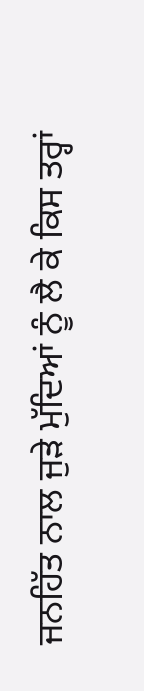ਜਨਹਿੱਤ ਨਾਲ ਜੁੜੇ ਮੁੱਦਿਆਂ ਨੂੰ ਲੈ ਕੇ ਕਿਸ ਤਰ੍ਹਾਂ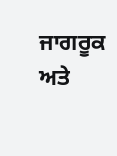ਜਾਗਰੂਕ ਅਤੇ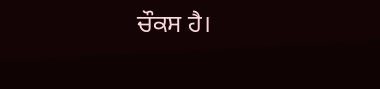ਚੌਕਸ ਹੈ।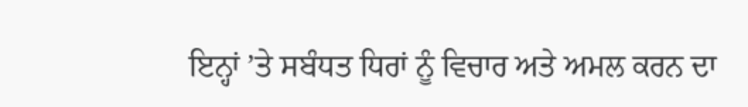ਇਨ੍ਹਾਂ ’ਤੇ ਸਬੰਧਤ ਧਿਰਾਂ ਨੂੰ ਵਿਚਾਰ ਅਤੇ ਅਮਲ ਕਰਨ ਦਾ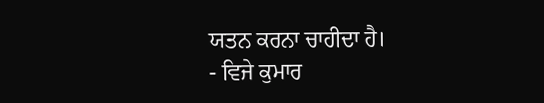ਯਤਨ ਕਰਨਾ ਚਾਹੀਦਾ ਹੈ।
- ਵਿਜੇ ਕੁਮਾਰ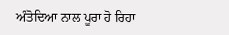ਅੰਤੋਦਿਆ ਨਾਲ ਪੂਰਾ ਹੋ ਰਿਹਾ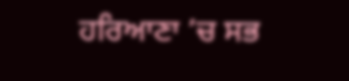ਹਰਿਆਣਾ ’ਚ ਸਭ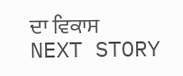ਦਾ ਵਿਕਾਸ
NEXT STORY